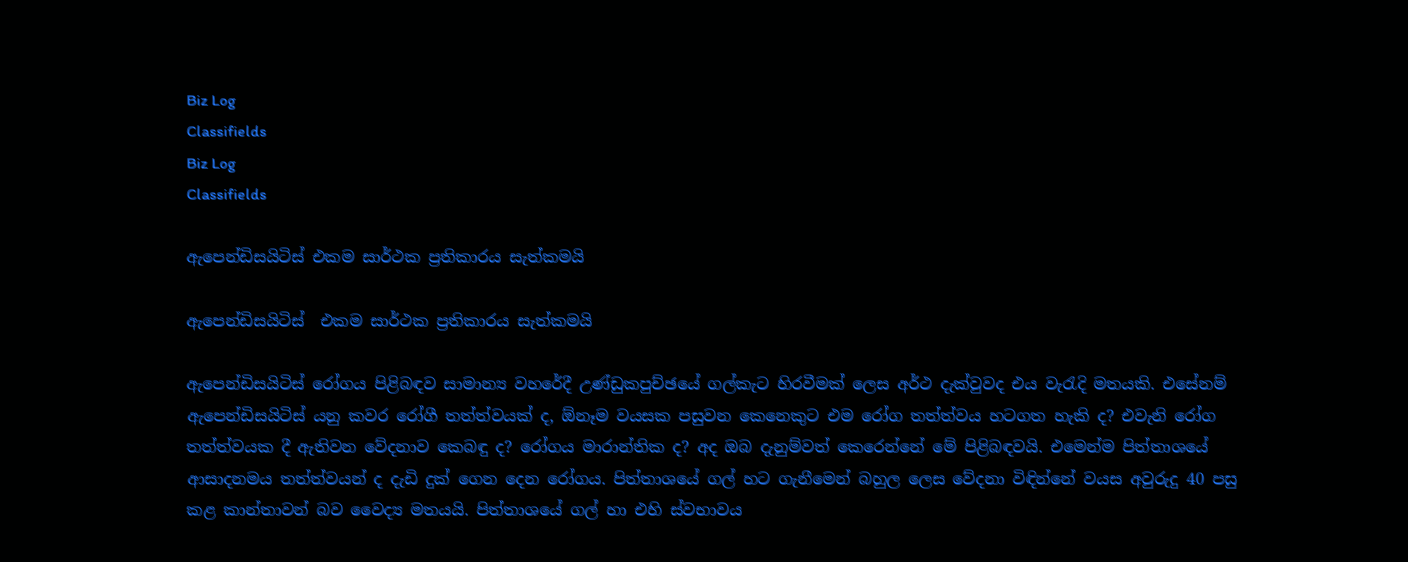Biz Log
Classifields
Biz Log
Classifields

ඇපෙන්ඩිසයිටිස් එකම සාර්ථක ප්‍රතිකාරය සැත්කමයි

ඇපෙන්ඩිසයිටිස්  එකම සාර්ථක ප්‍රතිකාරය සැත්කමයි

ඇපෙන්ඩිසයිටිස් රෝගය පිළිබඳව සාමාන්‍ය වහරේදී උණ්ඩුකපුච්ඡයේ ගල්කැට හිරවීමක් ලෙස අර්ථ දැක්වුවද එය වැරැදි මතයකි. එසේනම් ඇපෙන්ඩිසයිටිස් යනු කවර රෝගී තත්ත්වයක් ද, ඕනෑම වයසක පසුවන කෙනෙකුට එම රෝග තත්ත්වය හටගත හැකි ද? එවැනි රෝග තත්ත්වයක දී ඇතිවන වේදනාව කෙබඳු ද? රෝගය මාරාන්තික ද? අද ඔබ දැනුම්වත් කෙරෙන්නේ මේ පිළිබඳවයි. එමෙන්ම පිත්තාශයේ ආසාදනමය තත්ත්වයන් ද දැඩි දුක් ගෙන දෙන රෝගය. පිත්තාශයේ ගල් හට ගැනීමෙන් බහුල ලෙස වේදනා විඳින්නේ වයස අවුරුදු 40 පසු කළ කාන්තාවන් බව වෛද්‍ය මතයයි. පිත්තාශයේ ගල් හා එහි ස්වභාවය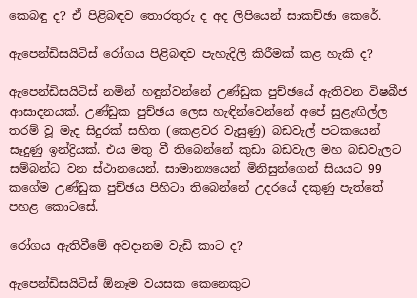කෙබඳු ද? ඒ පිළිබඳව තොරතුරු ද අද ලිපියෙන් සාකච්ඡා කෙරේ.

ඇපෙන්ඩිසයිටිස් රෝගය පිළිබඳව පැහැදිලි කිරීමක් කළ හැකි ද?

ඇපෙන්ඩිසයිටිස් නමින් හඳුන්වන්නේ උණ්ඩුක පුච්ඡයේ ඇතිවන විෂබීජ ආසාදනයක්. උණ්ඩුක පුච්ඡය ලෙස හැඳින්වෙන්නේ අපේ සුළැඟිල්ල තරම් වූ මැද සිදුරක් සහිත (කෙළවර වැසුණු) බඩවැල් පටකයෙන් සෑදුණු ඉන්ද්‍රියක්. එය මතු වී තිබෙන්නේ කුඩා බඩවැල මහ බඩවැලට සම්බන්ධ වන ස්ථානයෙන්. සාමාන්‍යයෙන් මිනිසුන්ගෙන් සියයට 99 කගේම උණ්ඩුක පුච්ඡය පිහිටා තිබෙන්නේ උදරයේ දකුණු පැත්තේ පහළ කොටසේ.

රෝගය ඇතිවීමේ අවදානම වැඩි කාට ද?

ඇපෙන්ඩිසයිටිස් ඕනෑම වයසක කෙනෙකුට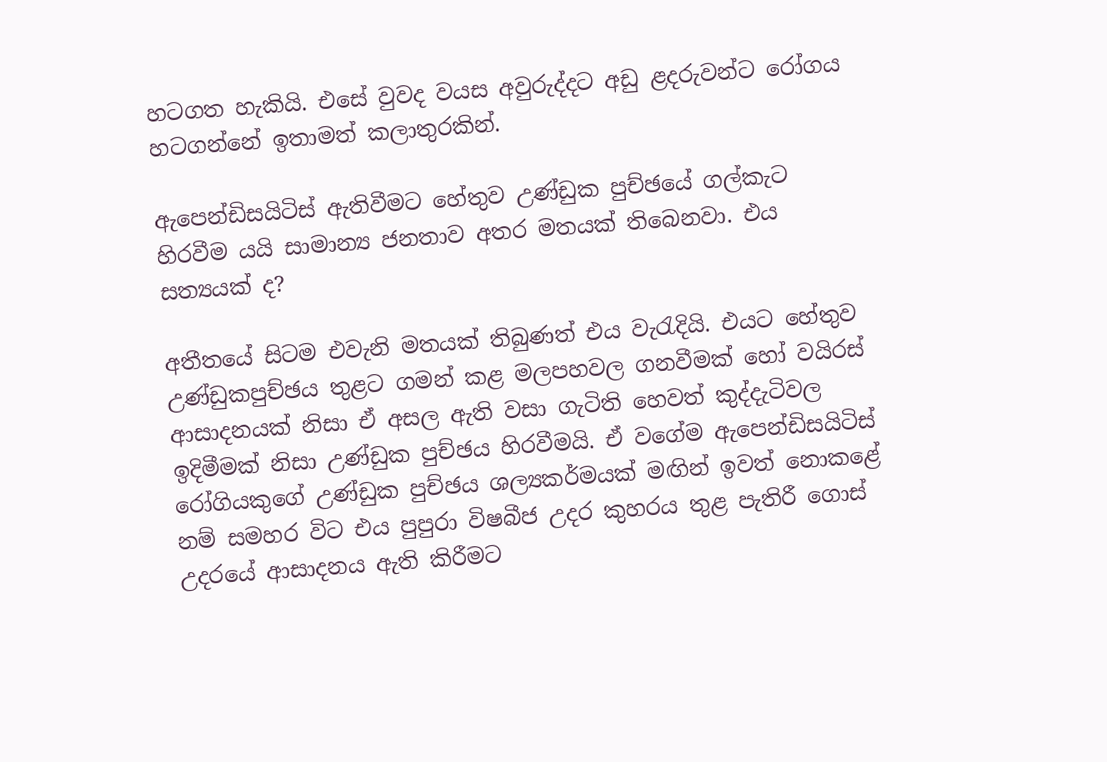හටගත හැකියි. එසේ වුවද වයස අවුරුද්දට අඩු ළදරුවන්ට රෝගය හටගන්නේ ඉතාමත් කලාතුරකින්.

ඇපෙන්ඩිසයිටිස් ඇතිවීමට හේතුව උණ්ඩුක පුච්ඡයේ ගල්කැට හිරවීම යයි සාමාන්‍ය ජනතාව අතර මතයක් තිබෙනවා. එය සත්‍යයක් ද?

අතීතයේ සිටම එවැනි මතයක් තිබුණත් එය වැරැදියි. එයට ‍හේතුව උණ්ඩුකපුච්ඡය තුළට ගමන් කළ මලපහවල ගනවීමක් හෝ වයිරස් ආසාදනයක් නිසා ඒ අසල ඇති වසා ගැටිති හෙවත් කුද්දැටිවල ඉදිමීමක් නිසා උණ්ඩුක පුච්ඡය හිරවීමයි. ඒ වගේම ඇපෙන්ඩිසයිටිස් රෝගියකුගේ උණ්ඩුක පුච්ඡය ශල්‍යකර්මයක් මඟින් ඉවත් නොකළේ නම් සමහර විට එය පුපුරා විෂබීජ උදර කුහරය තුළ පැතිරී ගොස් උදරයේ ආසාදනය ඇති කිරීමට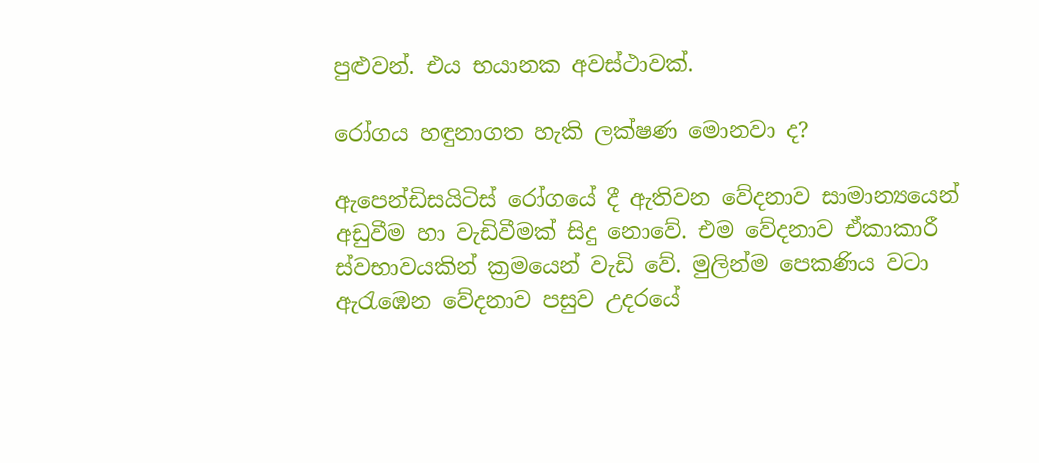පුළුවන්. එය භයානක අවස්ථාවක්.

රෝගය හඳුනාගත හැකි ලක්ෂණ මොනවා ද?

ඇපෙන්ඩිසයිටිස් රෝගයේ දී ඇතිවන වේදනාව සාමාන්‍යයෙන් අඩුවීම හා වැඩිවීමක් සිදු නොවේ. එම වේදනාව ඒකාකාරී ස්වභාවයකින් ක්‍රමයෙන් වැඩි වේ. මුලින්ම පෙකණිය වටා ඇරැඹෙන වේදනාව පසුව උදරයේ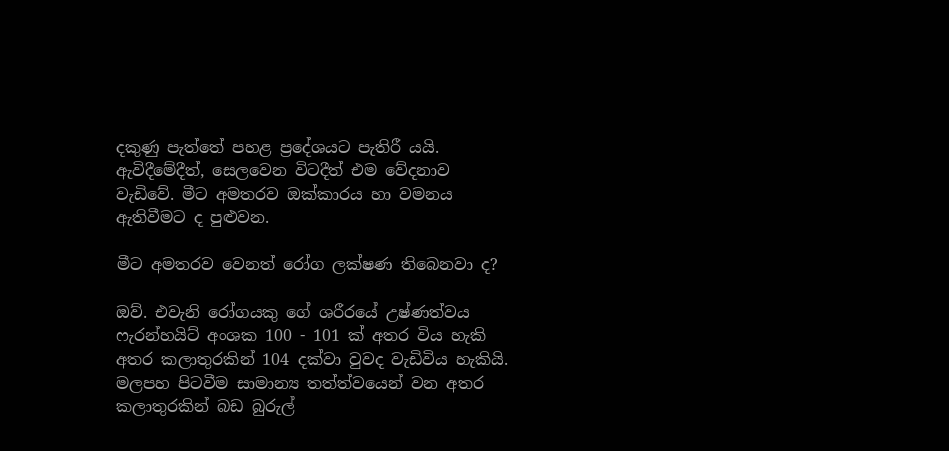දකුණු පැත්තේ පහළ ප්‍රදේශයට පැතිරී යයි. ඇවිදීමේදීත්, සෙලවෙන විටදීත් එම වේදනාව වැඩිවේ. මීට අමතරව ඔක්කාරය හා වමනය ඇතිවීමට ද පුළුවන.

මීට අමතරව වෙනත් රෝග ලක්ෂණ තිබෙනවා ද?

ඔව්. එවැනි රෝගයකු ගේ ශරීරයේ උෂ්ණත්වය ෆැරන්හයිට් අංශක 100 - 101 ක් අතර විය හැකි අතර කලාතුරකින් 104 දක්වා වුවද වැඩිවිය හැකියි. මලපහ පිටවීම සාමාන්‍ය තත්ත්වයෙන් වන අතර කලාතුරකින් බඩ බුරුල්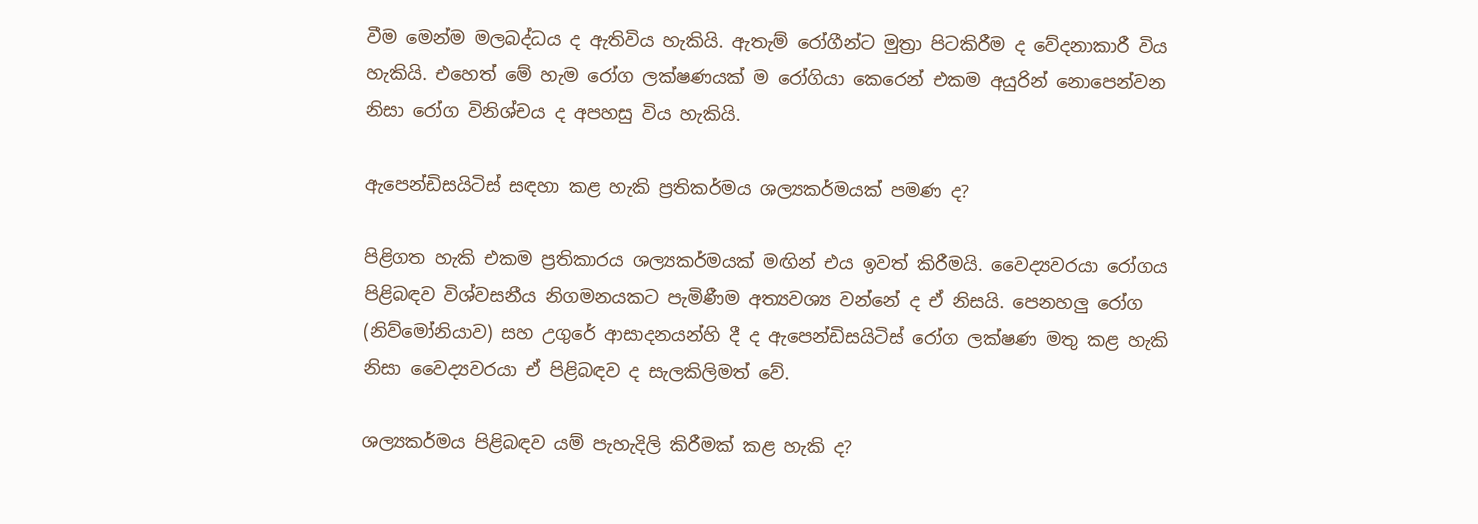වීම මෙන්ම මලබද්ධය ද ඇතිවිය හැකියි. ඇතැම් රෝගීන්ට මුත්‍රා පිටකිරීම ද වේදනාකාරී විය හැකියි. එහෙත් මේ හැම රෝග ලක්ෂණයක් ම රෝගියා කෙරෙන් එකම අයුරින් නොපෙන්වන නිසා රෝග විනිශ්චය ද අපහසු විය හැකියි.

ඇපෙන්ඩිසයිටිස් සඳහා කළ හැකි ප්‍රතිකර්මය ශල්‍යකර්මයක් පමණ ද?

පිළිගත හැකි එකම ප්‍රතිකාරය ශල්‍යකර්මයක් මඟින් එය ඉවත් කිරීමයි. වෛද්‍යවරයා රෝගය පිළිබඳව විශ්වසනීය නිගමනයකට පැමිණීම අත්‍යවශ්‍ය වන්නේ ද ඒ නිසයි. පෙනහලු රෝග (නිව්මෝනියාව) සහ උගුරේ ආසාදනයන්හි දී ද ඇපෙන්ඩිසයිටිස් රෝග ලක්ෂණ මතු කළ හැකි නිසා වෛද්‍යවරයා ඒ පිළිබඳව ද සැලකිලිමත් වේ.

ශල්‍යකර්මය පිළිබඳව යම් පැහැදිලි කිරීමක් කළ හැකි ද?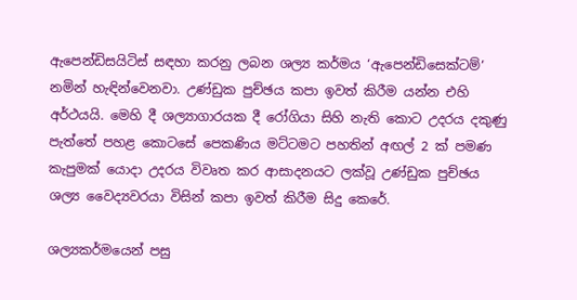ඇපෙන්ඩිසයිටිස් සඳහා කරනු ලබන ශල්‍ය කර්මය ‘ඇපෙන්ඩිසෙක්ටම්’ නමින් හැඳින්වෙනවා. උණ්ඩුක පුච්ඡය කපා ඉවත් කිරීම යන්න එහි අර්ථයයි. මෙහි දී ශල්‍යාගාරයක දී රෝගියා සිහි නැති කොට උදරය දකුණු පැත්තේ පහළ කොටසේ පෙකණිය මට්ටමට පහතින් අඟල් 2 ක් පමණ කැපුමක් යොදා උදරය විවෘත කර ආසාදනයට ලක්වූ උණ්ඩුක පුච්ඡය ශල්‍ය වෛද්‍යවරයා විසින් කපා ඉවත් කිරීම සිදු කෙරේ.

ශල්‍යකර්මයෙන් පසු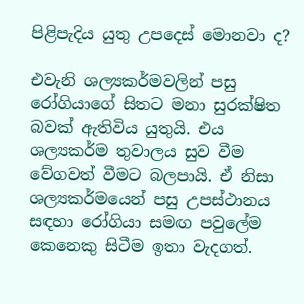පිළිපැදිය යුතු උපදෙස් මොනවා ද?

එවැනි ශල්‍යකර්මවලින් පසු රෝගියාගේ සිතට මනා සුරක්ෂිත බවක් ඇතිවිය යුතුයි. එය ශල්‍යකර්ම තුවාලය සුව වීම වේගවත් වීමට බලපායි. ඒ නිසා ශල්‍යකර්මයෙන් පසු උපස්ථානය සඳහා රෝගියා සමඟ පවුලේම කෙනෙකු සිටීම ඉතා වැදගත්.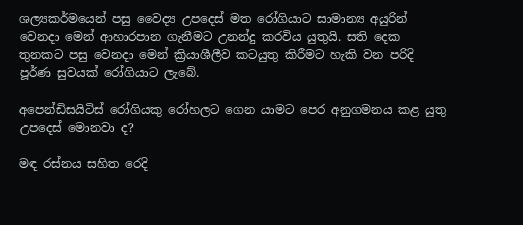ශල්‍යකර්මයෙන් පසු වෛද්‍ය උපදෙස් මත රෝගියාට සාමාන්‍ය අයුරින් වෙනදා මෙන් ආහාරපාන ගැනීමට උනන්දු කරවිය යුතුයි. සති දෙක තුනකට පසු වෙනදා මෙන් ක්‍රියාශීලීව කටයුතු කිරීමට හැකි වන පරිදි පූර්ණ සුවයක් රෝගියාට ලැබේ.

අපෙන්ඩිසයිටිස් රෝගියකු රෝහලට ගෙන යාමට පෙර අනුගමනය කළ යුතු උපදෙස් මොනවා ද?

මඳ රස්නය සහිත රෙදි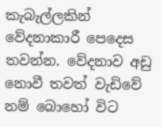කැබැල්ලකින් වේදනාකාරී පෙදෙස තවන්න. වේදනාව අඩු නොවී තවත් වැඩිවේ නම් බොහෝ විට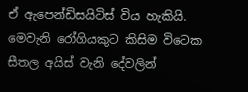ඒ ඇපෙන්ඩිසයිටිස් විය හැකියි. මෙවැනි රෝගියකුට කිසිම විටෙක සීතල අයිස් වැනි දේවලින්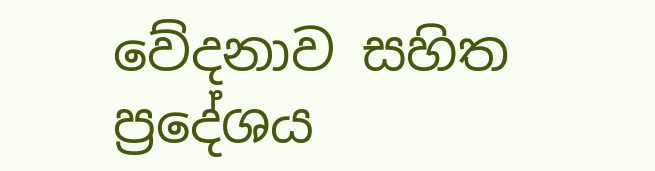වේදනාව සහිත ප්‍රදේශය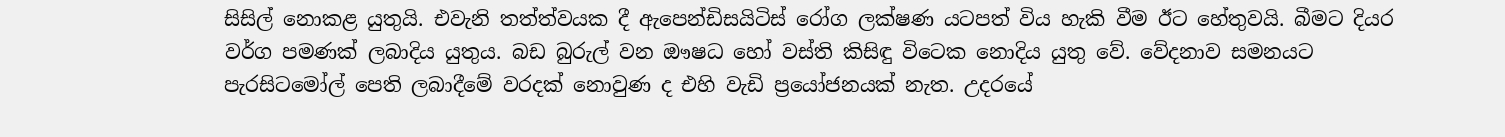සිසිල් නොකළ යුතුයි. එවැනි තත්ත්වයක දී ඇපෙන්ඩිසයිටිස් රෝග ලක්ෂණ යටපත් විය හැකි වීම ඊට හේතුවයි. බීමට දියර වර්ග පමණක් ලබාදිය යුතුය. බඩ බුරුල් වන ඖෂධ හෝ වස්ති කිසිඳු විටෙක නොදිය යුතු වේ. වේදනාව සමනයට පැරසිටමෝල් පෙති ලබාදීමේ වරදක් නොවුණ ද එහි වැඩි ප්‍රයෝජනයක් නැත. උදරයේ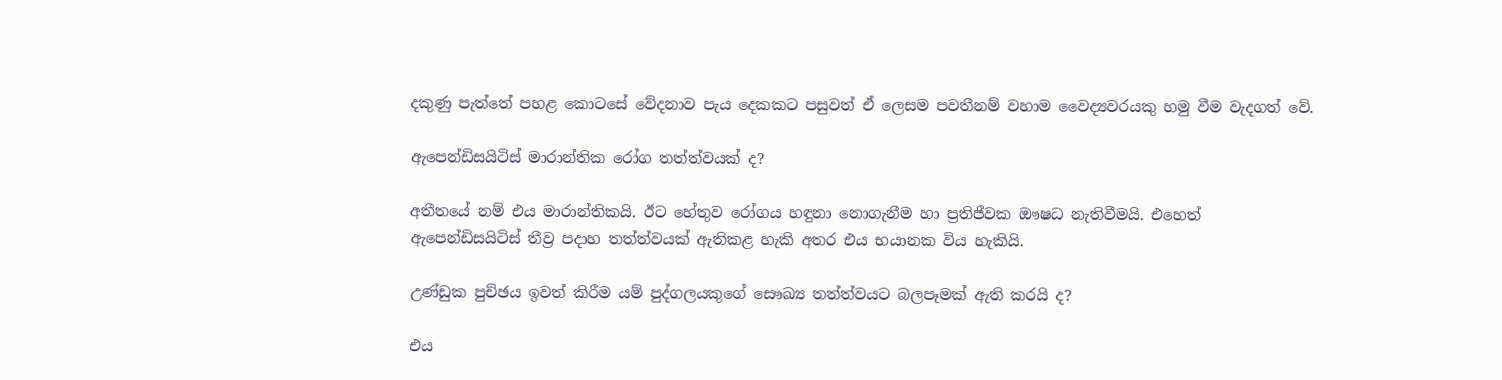දකුණු පැත්තේ පහළ කොටසේ වේදනාව පැය දෙකකට පසුවත් ඒ ලෙසම පවතීනම් වහාම වෛද්‍යවරයකු හමු වීම වැදගත් වේ.

ඇපෙන්ඩිසයිටිස් මාරාන්තික රෝග තත්ත්වයක් ද?

අතීතයේ නම් එය මාරාන්තිකයි. ඊට හේතුව රෝගය හඳුනා නොගැනීම හා ප්‍රතිජීවක ඖෂධ නැතිවීමයි. එහෙත් ඇපෙන්ඩිසයිටිස් තීව්‍ර පදාහ තත්ත්වයක් ඇතිකළ හැකි අතර එය භයානක විය හැකියි.

උණ්ඩුක පුච්ඡය ඉවත් කිරීම යම් පුද්ගලයකුගේ සෞඛ්‍ය තත්ත්වයට බලපෑමක් ඇති කරයි ද?

එය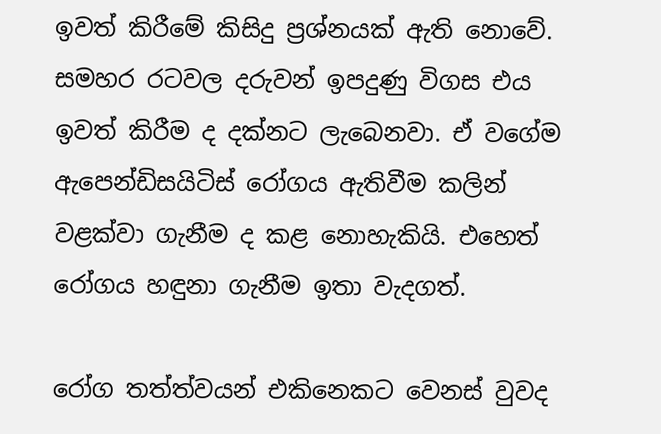ඉවත් කිරීමේ කිසිදු ප්‍රශ්නයක් ඇති නොවේ. සමහර රටවල දරුවන් ඉපදුණු විගස එය ඉවත් කිරීම ද දක්නට ලැබෙනවා. ඒ වගේම ඇපෙන්ඩිසයිටිස් රෝගය ඇතිවීම කලින් වළක්වා ගැනීම ද කළ නොහැකියි. එහෙත් රෝගය හඳුනා ගැනීම ඉතා වැදගත්.

රෝග තත්ත්වයන් එකිනෙකට වෙනස් වුවද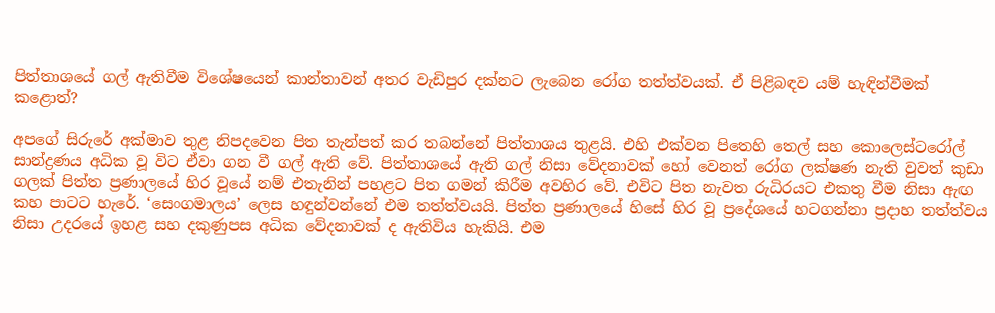පිත්තාශයේ ගල් ඇතිවීම විශේෂයෙන් කාන්තාවන් අතර වැඩිපුර දක්නට ලැබෙන රෝග තත්ත්වයක්. ඒ පිළිබඳව යම් හැඳින්වීමක් කළොත්?

අපගේ සිරුරේ අක්මාව තුළ නිපදවෙන පිත තැන්පත් කර තබන්නේ පිත්තාශය තුළයි. එහි එක්වන පිතෙහි තෙල් සහ කොලෙස්ටරෝල් සාන්ද්‍රණය අධික වූ විට ඒවා ගන වී ගල් ඇති වේ. පිත්තාශයේ ඇති ගල් නිසා වේදනාවක් හෝ වෙනත් රෝග ලක්ෂණ නැති වුවත් කුඩා ගලක් පිත්ත ප්‍රණාලයේ හිර වූයේ නම් එතැනින් පහළට පිත ගමන් කිරීම අවහිර වේ. එවිට පිත නැවත රුධිරයට එකතු වීම නිසා ඇඟ කහ පාටට හැරේ. ‘සෙංගමාලය’ ලෙස හඳුන්වන්නේ එම තත්ත්වයයි. පිත්ත ප්‍රණාලයේ හිසේ හිර වූ ප්‍රදේශයේ හටගන්නා ප්‍රදාහ තත්ත්වය නිසා උදරයේ ඉහළ සහ දකුණුපස අධික වේදනාවක් ද ඇතිවිය හැකියි. එම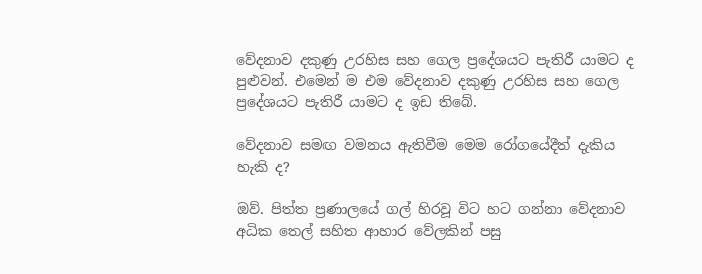වේදනාව දකුණු උරහිස සහ ගෙල ප්‍රදේශයට පැතිරී යාමට ද පුළුවන්. එමෙන් ම එම වේදනාව දකුණු උරහිස සහ ගෙල ප්‍රදේශයට පැතිරී යාමට ද ඉඩ තිබේ.

වේදනාව සමඟ වමනය ඇතිවීම මෙම රෝගයේදීත් දැකිය හැකි ද?

ඔව්. පිත්ත ප්‍රණාලයේ ගල් හිරවූ විට හට ගන්නා වේදනාව අධික තෙල් සහිත ආහාර වේලකින් පසු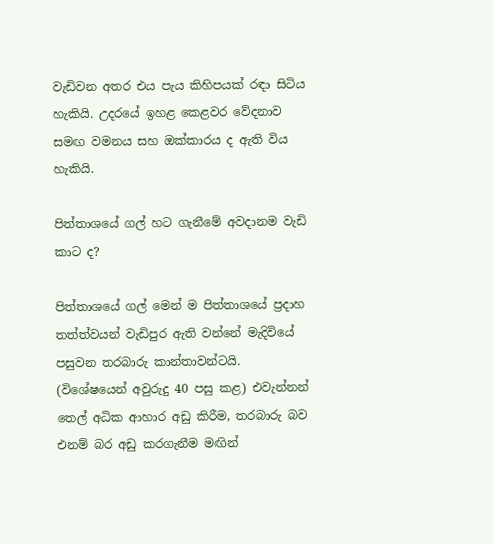වැඩිවන අතර එය පැය කිහිපයක් රඳා සිටිය හැකියි. උදරයේ ඉහළ කෙළවර වේදනාව සමඟ වමනය සහ ඔක්කාරය ද ඇති විය හැකියි.

පිත්තාශයේ ගල් හට ගැනීමේ අවදානම වැඩි කාට ද?

පිත්තාශයේ ගල් මෙන් ම පිත්තාශයේ ප්‍රදාහ තත්ත්වයන් වැඩිපුර ඇති වන්නේ මැදිවියේ පසුවන තරබාරු කාන්තාවන්ටයි. (විශේෂයෙන් අවුරුදු 40 පසු කළ) එවැන්නන් තෙල් අධික ආහාර අඩු කිරීම, තරබාරු බව එනම් බර අඩු කරගැනීම මඟින්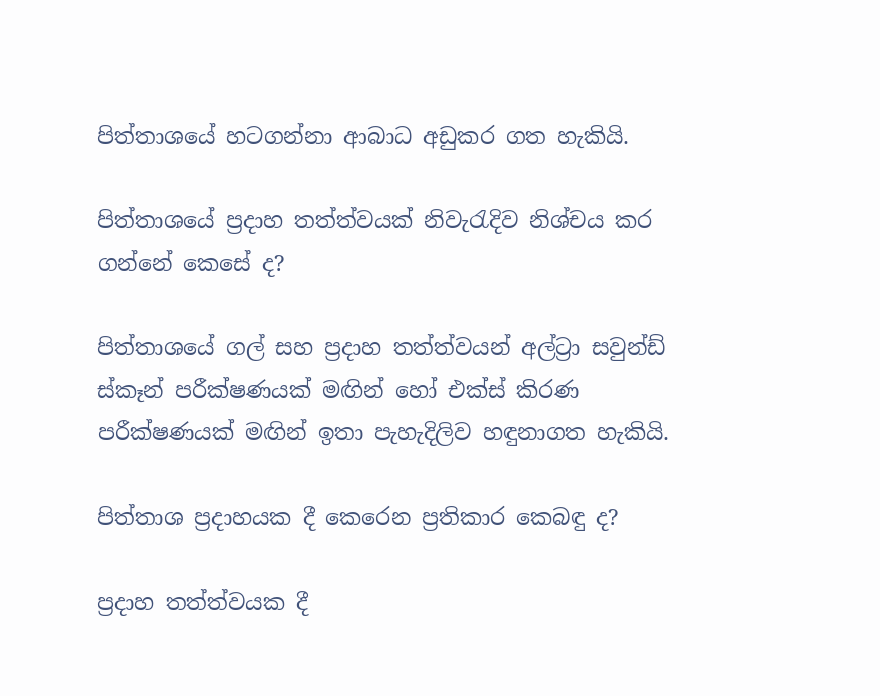පිත්තාශයේ හටගන්නා ආබාධ අඩුකර ගත හැකියි.

පිත්තාශයේ ප්‍රදාහ තත්ත්වයක් නිවැරැදිව නිශ්චය කර ගන්නේ කෙසේ ද?

පිත්තාශයේ ගල් සහ ප්‍රදාහ තත්ත්වයන් අල්ට්‍රා සවුන්ඩ් ස්කෑන් පරීක්ෂණයක් මඟින් හෝ එක්ස් කිරණ පරීක්ෂණයක් මඟින් ඉතා පැහැදිලිව හඳුනාගත හැකියි.

පිත්තාශ ප්‍රදාහයක දී කෙරෙන ප්‍රතිකාර කෙබඳු ද?

ප්‍රදාහ තත්ත්වයක දී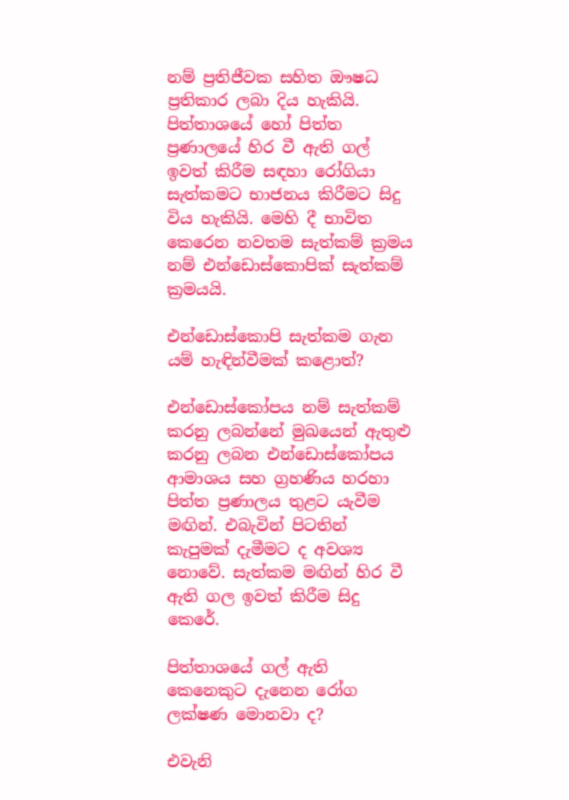නම් ප්‍රතිජීවක සහිත ඖෂධ ප්‍රතිකාර ලබා දිය හැකියි. පිත්තාශයේ හෝ පිත්ත ප්‍රණාලයේ හිර වී ඇති ගල් ඉවත් කිරීම සඳහා රෝගියා සැත්කමට භාජනය කිරීමට සිදු විය හැකියි. මෙහි දී භාවිත කෙරෙන නවතම සැත්කම් ක්‍රමය නම් එන්ඩොස්කොපික් සැත්කම් ක්‍රමයයි.

එන්ඩොස්කොපි සැත්කම ගැන යම් හැඳින්වීමක් කළොත්?

එන්ඩොස්කෝපය නම් සැත්කම් කරනු ලබන්නේ මුඛයෙන් ඇතුළු කරනු ලබන එන්ඩොස්කෝපය ආමාශය සහ ග්‍රහණිය හරහා පිත්ත ප්‍රණාලය තුළට යැවීම මඟින්. එබැවින් පිටතින් කැපුමක් දැමීමට ද අවශ්‍ය නොවේ. සැත්කම මඟින් හිර වී ඇති ගල ඉවත් කිරීම සිදු කෙරේ.

පිත්තාශයේ ගල් ඇති කෙනෙකුට දැනෙන රෝග ලක්ෂණ මොනවා ද?

එවැනි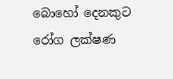බොහෝ දෙනකුට රෝග ලක්ෂණ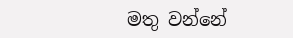මතු වන්නේ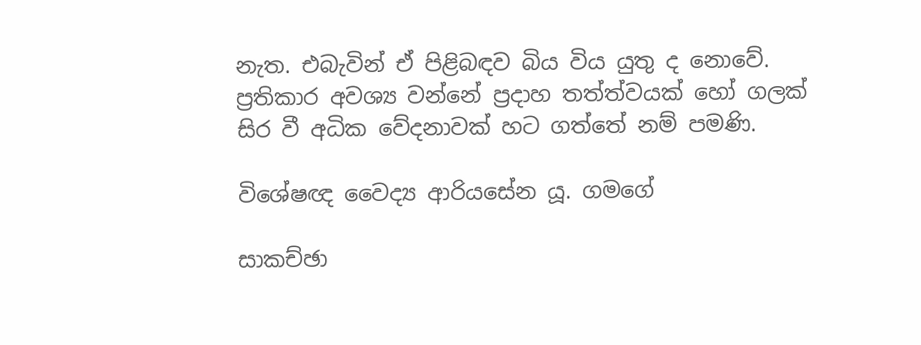නැත. එබැවින් ඒ පිළිබඳව බිය විය යුතු ද නොවේ. ප්‍රතිකාර අවශ්‍ය වන්නේ ප්‍රදාහ තත්ත්වයක් හෝ ගලක් සිර වී අධික වේදනාවක් හට ගත්තේ නම් පමණි.

විශේෂඥ වෛද්‍ය ආරියසේන යූ. ගමගේ

සාකච්ඡා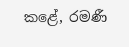කළේ, රමණී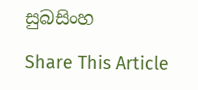සුබසිංහ

Share This Article